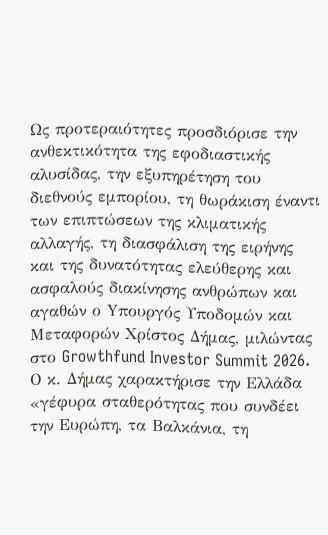Ως προτεραιότητες προσδιόρισε την ανθεκτικότητα της εφοδιαστικής αλυσίδας, την εξυπηρέτηση του διεθνούς εμπορίου, τη θωράκιση έναντι των επιπτώσεων της κλιματικής αλλαγής, τη διασφάλιση της ειρήνης και της δυνατότητας ελεύθερης και ασφαλούς διακίνησης ανθρώπων και αγαθών ο Yπουργός Υποδομών και Μεταφορών Χρίστος Δήμας, μιλώντας στο Growthfund Investor Summit 2026.
Ο κ. Δήμας χαρακτήρισε την Ελλάδα «γέφυρα σταθερότητας που συνδέει την Ευρώπη, τα Βαλκάνια, τη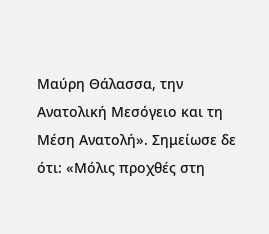Μαύρη Θάλασσα, την Ανατολική Μεσόγειο και τη Μέση Ανατολή». Σημείωσε δε ότι: «Μόλις προχθές στη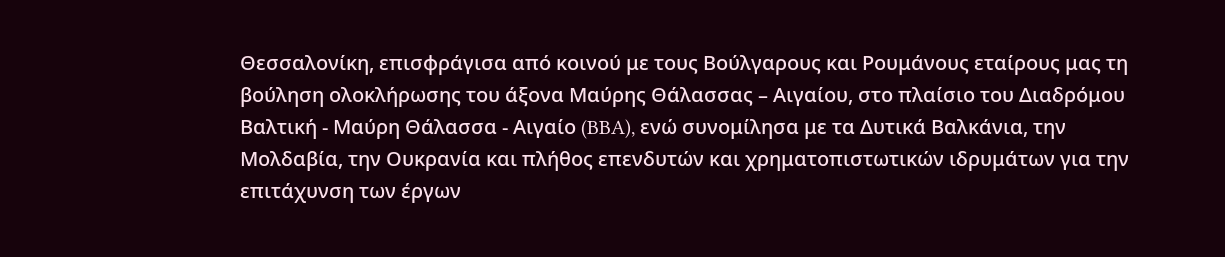Θεσσαλονίκη, επισφράγισα από κοινού με τους Βούλγαρους και Ρουμάνους εταίρους μας τη βούληση ολοκλήρωσης του άξονα Μαύρης Θάλασσας – Αιγαίου, στο πλαίσιο του Διαδρόμου Βαλτική - Μαύρη Θάλασσα - Αιγαίο (BBA), ενώ συνομίλησα με τα Δυτικά Βαλκάνια, την Μολδαβία, την Ουκρανία και πλήθος επενδυτών και χρηματοπιστωτικών ιδρυμάτων για την επιτάχυνση των έργων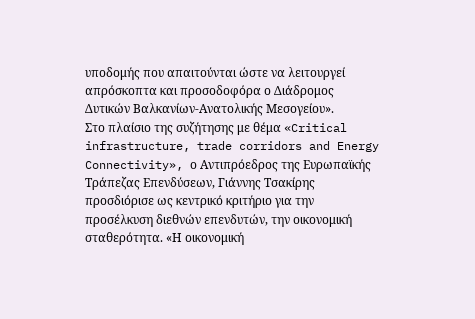υποδομής που απαιτούνται ώστε να λειτουργεί απρόσκοπτα και προσοδοφόρα ο Διάδρομος Δυτικών Βαλκανίων-Ανατολικής Μεσογείου».
Στο πλαίσιο της συζήτησης με θέμα «Critical infrastructure, trade corridors and Energy Connectivity», ο Αντιπρόεδρος της Ευρωπαϊκής Τράπεζας Επενδύσεων, Γιάννης Τσακίρης προσδιόρισε ως κεντρικό κριτήριο για την προσέλκυση διεθνών επενδυτών, την οικονομική σταθερότητα. «Η οικονομική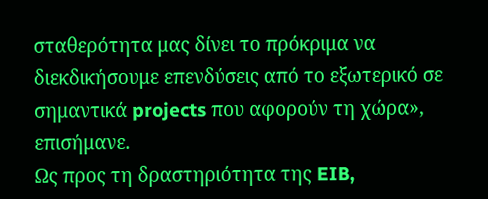σταθερότητα μας δίνει το πρόκριμα να διεκδικήσουμε επενδύσεις από το εξωτερικό σε σημαντικά projects που αφορούν τη χώρα», επισήμανε.
Ως προς τη δραστηριότητα της EIB,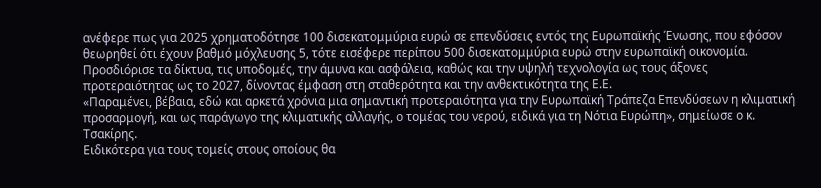ανέφερε πως για 2025 χρηματοδότησε 100 δισεκατομμύρια ευρώ σε επενδύσεις εντός της Ευρωπαϊκής Ένωσης, που εφόσον θεωρηθεί ότι έχουν βαθμό μόχλευσης 5, τότε εισέφερε περίπου 500 δισεκατομμύρια ευρώ στην ευρωπαϊκή οικονομία. Προσδιόρισε τα δίκτυα, τις υποδομές, την άμυνα και ασφάλεια, καθώς και την υψηλή τεχνολογία ως τους άξονες προτεραιότητας ως το 2027, δίνοντας έμφαση στη σταθερότητα και την ανθεκτικότητα της Ε.Ε.
«Παραμένει, βέβαια, εδώ και αρκετά χρόνια μια σημαντική προτεραιότητα για την Ευρωπαϊκή Τράπεζα Επενδύσεων η κλιματική προσαρμογή, και ως παράγωγο της κλιματικής αλλαγής, ο τομέας του νερού, ειδικά για τη Νότια Ευρώπη», σημείωσε ο κ. Τσακίρης.
Ειδικότερα για τους τομείς στους οποίους θα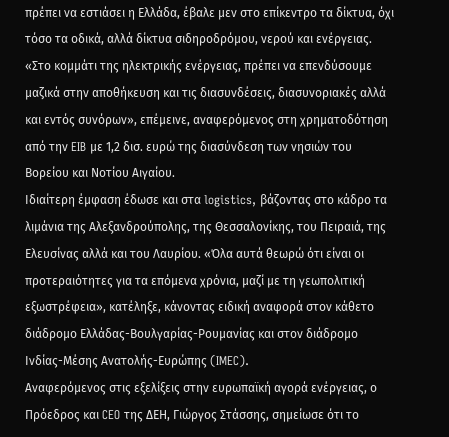πρέπει να εστιάσει η Ελλάδα, έβαλε μεν στο επίκεντρο τα δίκτυα, όχι τόσο τα οδικά, αλλά δίκτυα σιδηροδρόμου, νερού και ενέργειας. «Στο κομμάτι της ηλεκτρικής ενέργειας, πρέπει να επενδύσουμε μαζικά στην αποθήκευση και τις διασυνδέσεις, διασυνοριακές αλλά και εντός συνόρων», επέμεινε, αναφερόμενος στη χρηματοδότηση από την EIB με 1,2 δισ. ευρώ της διασύνδεση των νησιών του Βορείου και Νοτίου Αιγαίου.
Ιδιαίτερη έμφαση έδωσε και στα logistics, βάζοντας στο κάδρο τα λιμάνια της Αλεξανδρούπολης, της Θεσσαλονίκης, του Πειραιά, της Ελευσίνας αλλά και του Λαυρίου. «Όλα αυτά θεωρώ ότι είναι οι προτεραιότητες για τα επόμενα χρόνια, μαζί με τη γεωπολιτική εξωστρέφεια», κατέληξε, κάνοντας ειδική αναφορά στον κάθετο διάδρομο Ελλάδας-Βουλγαρίας-Ρουμανίας και στον διάδρομο Ινδίας-Μέσης Ανατολής-Ευρώπης (IMEC).
Αναφερόμενος στις εξελίξεις στην ευρωπαϊκή αγορά ενέργειας, ο Πρόεδρος και CEO της ΔΕΗ, Γιώργος Στάσσης, σημείωσε ότι το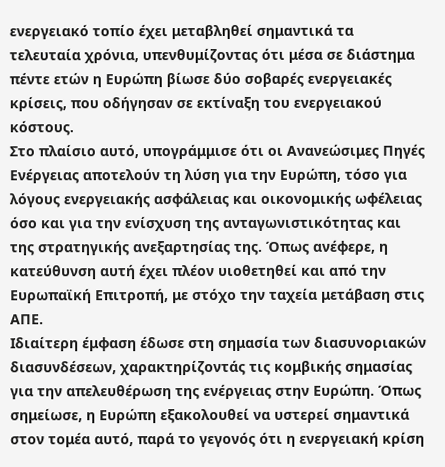ενεργειακό τοπίο έχει μεταβληθεί σημαντικά τα τελευταία χρόνια, υπενθυμίζοντας ότι μέσα σε διάστημα πέντε ετών η Ευρώπη βίωσε δύο σοβαρές ενεργειακές κρίσεις, που οδήγησαν σε εκτίναξη του ενεργειακού κόστους.
Στο πλαίσιο αυτό, υπογράμμισε ότι οι Ανανεώσιμες Πηγές Ενέργειας αποτελούν τη λύση για την Ευρώπη, τόσο για λόγους ενεργειακής ασφάλειας και οικονομικής ωφέλειας όσο και για την ενίσχυση της ανταγωνιστικότητας και της στρατηγικής ανεξαρτησίας της. Όπως ανέφερε, η κατεύθυνση αυτή έχει πλέον υιοθετηθεί και από την Ευρωπαϊκή Επιτροπή, με στόχο την ταχεία μετάβαση στις ΑΠΕ.
Ιδιαίτερη έμφαση έδωσε στη σημασία των διασυνοριακών διασυνδέσεων, χαρακτηρίζοντάς τις κομβικής σημασίας για την απελευθέρωση της ενέργειας στην Ευρώπη. Όπως σημείωσε, η Ευρώπη εξακολουθεί να υστερεί σημαντικά στον τομέα αυτό, παρά το γεγονός ότι η ενεργειακή κρίση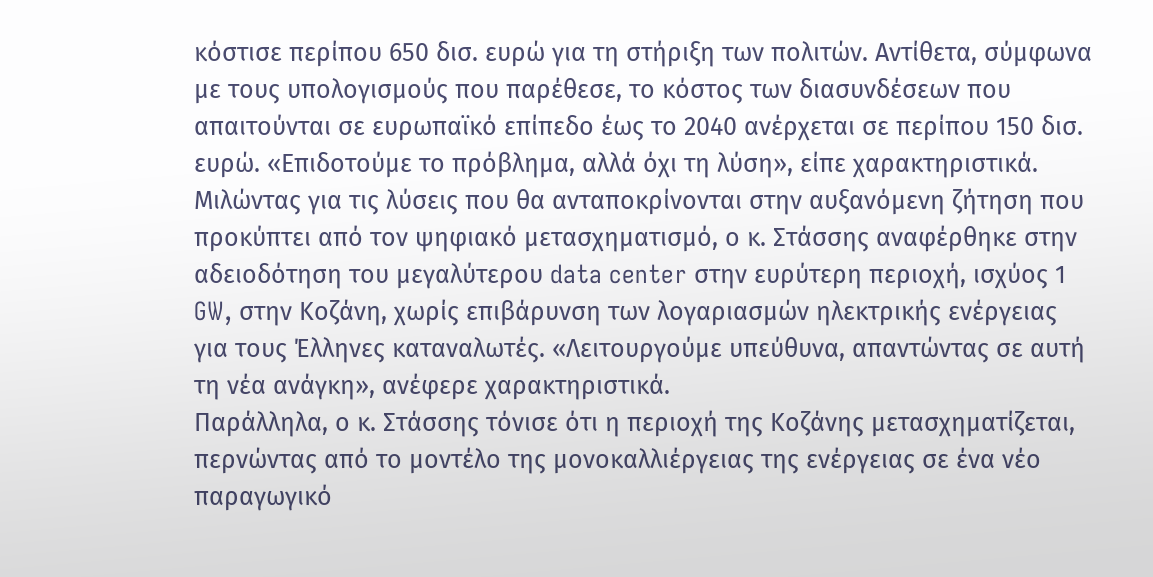κόστισε περίπου 650 δισ. ευρώ για τη στήριξη των πολιτών. Αντίθετα, σύμφωνα με τους υπολογισμούς που παρέθεσε, το κόστος των διασυνδέσεων που απαιτούνται σε ευρωπαϊκό επίπεδο έως το 2040 ανέρχεται σε περίπου 150 δισ. ευρώ. «Επιδοτούμε το πρόβλημα, αλλά όχι τη λύση», είπε χαρακτηριστικά.
Μιλώντας για τις λύσεις που θα ανταποκρίνονται στην αυξανόμενη ζήτηση που προκύπτει από τον ψηφιακό μετασχηματισμό, ο κ. Στάσσης αναφέρθηκε στην αδειοδότηση του μεγαλύτερου data center στην ευρύτερη περιοχή, ισχύος 1 GW, στην Κοζάνη, χωρίς επιβάρυνση των λογαριασμών ηλεκτρικής ενέργειας για τους Έλληνες καταναλωτές. «Λειτουργούμε υπεύθυνα, απαντώντας σε αυτή τη νέα ανάγκη», ανέφερε χαρακτηριστικά.
Παράλληλα, ο κ. Στάσσης τόνισε ότι η περιοχή της Κοζάνης μετασχηματίζεται, περνώντας από το μοντέλο της μονοκαλλιέργειας της ενέργειας σε ένα νέο παραγωγικό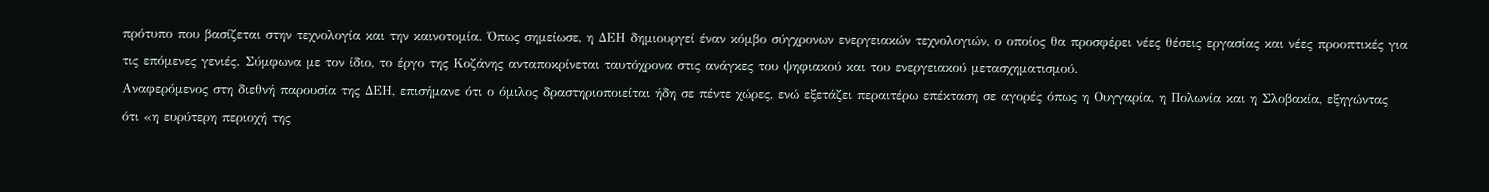πρότυπο που βασίζεται στην τεχνολογία και την καινοτομία. Όπως σημείωσε, η ΔΕΗ δημιουργεί έναν κόμβο σύγχρονων ενεργειακών τεχνολογιών, ο οποίος θα προσφέρει νέες θέσεις εργασίας και νέες προοπτικές για τις επόμενες γενιές. Σύμφωνα με τον ίδιο, το έργο της Κοζάνης ανταποκρίνεται ταυτόχρονα στις ανάγκες του ψηφιακού και του ενεργειακού μετασχηματισμού.
Αναφερόμενος στη διεθνή παρουσία της ΔΕΗ, επισήμανε ότι ο όμιλος δραστηριοποιείται ήδη σε πέντε χώρες, ενώ εξετάζει περαιτέρω επέκταση σε αγορές όπως η Ουγγαρία, η Πολωνία και η Σλοβακία, εξηγώντας ότι «η ευρύτερη περιοχή της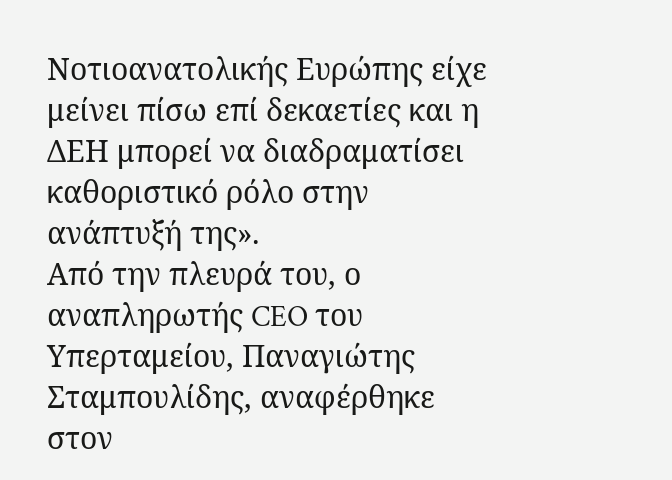Νοτιοανατολικής Ευρώπης είχε μείνει πίσω επί δεκαετίες και η ΔΕΗ μπορεί να διαδραματίσει καθοριστικό ρόλο στην ανάπτυξή της».
Από την πλευρά του, ο αναπληρωτής CEO του Υπερταμείου, Παναγιώτης Σταμπουλίδης, αναφέρθηκε στον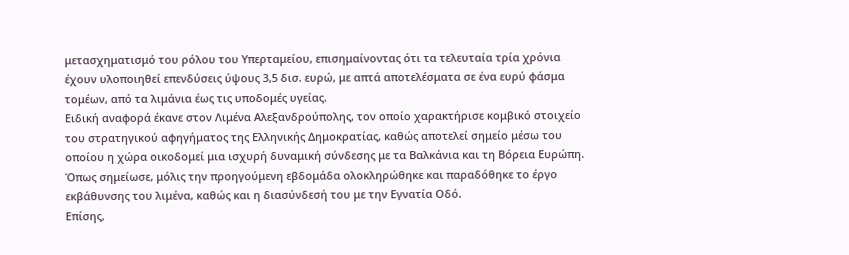μετασχηματισμό του ρόλου του Υπερταμείου, επισημαίνοντας ότι τα τελευταία τρία χρόνια έχουν υλοποιηθεί επενδύσεις ύψους 3,5 δισ. ευρώ, με απτά αποτελέσματα σε ένα ευρύ φάσμα τομέων, από τα λιμάνια έως τις υποδομές υγείας.
Ειδική αναφορά έκανε στον Λιμένα Αλεξανδρούπολης, τον οποίο χαρακτήρισε κομβικό στοιχείο του στρατηγικού αφηγήματος της Ελληνικής Δημοκρατίας, καθώς αποτελεί σημείο μέσω του οποίου η χώρα οικοδομεί μια ισχυρή δυναμική σύνδεσης με τα Βαλκάνια και τη Βόρεια Ευρώπη. Όπως σημείωσε, μόλις την προηγούμενη εβδομάδα ολοκληρώθηκε και παραδόθηκε το έργο εκβάθυνσης του λιμένα, καθώς και η διασύνδεσή του με την Εγνατία Οδό.
Επίσης,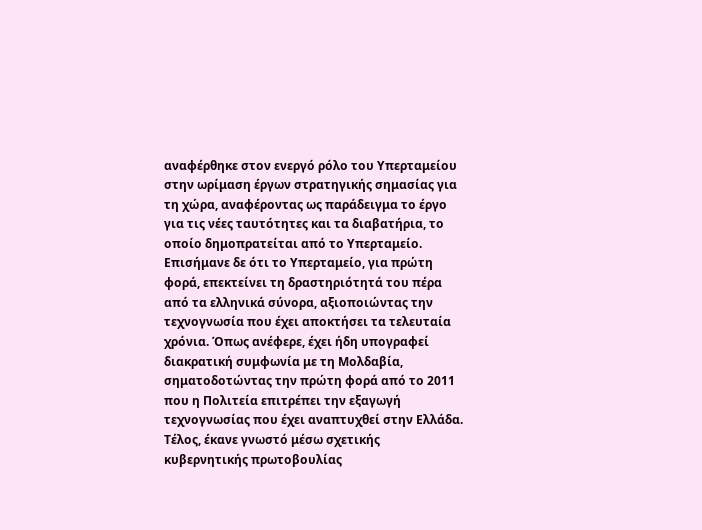αναφέρθηκε στον ενεργό ρόλο του Υπερταμείου στην ωρίμαση έργων στρατηγικής σημασίας για τη χώρα, αναφέροντας ως παράδειγμα το έργο για τις νέες ταυτότητες και τα διαβατήρια, το οποίο δημοπρατείται από το Υπερταμείο.
Επισήμανε δε ότι το Υπερταμείο, για πρώτη φορά, επεκτείνει τη δραστηριότητά του πέρα από τα ελληνικά σύνορα, αξιοποιώντας την τεχνογνωσία που έχει αποκτήσει τα τελευταία χρόνια. Όπως ανέφερε, έχει ήδη υπογραφεί διακρατική συμφωνία με τη Μολδαβία, σηματοδοτώντας την πρώτη φορά από το 2011 που η Πολιτεία επιτρέπει την εξαγωγή τεχνογνωσίας που έχει αναπτυχθεί στην Ελλάδα.
Τέλος, έκανε γνωστό μέσω σχετικής κυβερνητικής πρωτοβουλίας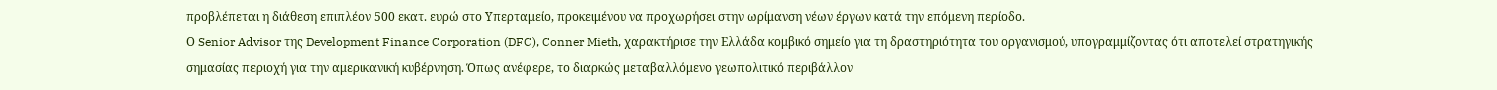προβλέπεται η διάθεση επιπλέον 500 εκατ. ευρώ στο Υπερταμείο, προκειμένου να προχωρήσει στην ωρίμανση νέων έργων κατά την επόμενη περίοδο.
Ο Senior Advisor της Development Finance Corporation (DFC), Conner Mieth, χαρακτήρισε την Ελλάδα κομβικό σημείο για τη δραστηριότητα του οργανισμού, υπογραμμίζοντας ότι αποτελεί στρατηγικής σημασίας περιοχή για την αμερικανική κυβέρνηση. Όπως ανέφερε, το διαρκώς μεταβαλλόμενο γεωπολιτικό περιβάλλον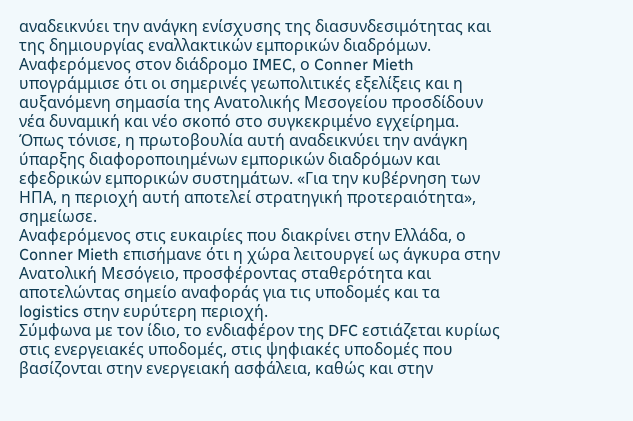αναδεικνύει την ανάγκη ενίσχυσης της διασυνδεσιμότητας και της δημιουργίας εναλλακτικών εμπορικών διαδρόμων.
Αναφερόμενος στον διάδρομο IMEC, ο Conner Mieth υπογράμμισε ότι οι σημερινές γεωπολιτικές εξελίξεις και η αυξανόμενη σημασία της Ανατολικής Μεσογείου προσδίδουν νέα δυναμική και νέο σκοπό στο συγκεκριμένο εγχείρημα. Όπως τόνισε, η πρωτοβουλία αυτή αναδεικνύει την ανάγκη ύπαρξης διαφοροποιημένων εμπορικών διαδρόμων και εφεδρικών εμπορικών συστημάτων. «Για την κυβέρνηση των ΗΠΑ, η περιοχή αυτή αποτελεί στρατηγική προτεραιότητα», σημείωσε.
Αναφερόμενος στις ευκαιρίες που διακρίνει στην Ελλάδα, ο Conner Mieth επισήμανε ότι η χώρα λειτουργεί ως άγκυρα στην Ανατολική Μεσόγειο, προσφέροντας σταθερότητα και αποτελώντας σημείο αναφοράς για τις υποδομές και τα logistics στην ευρύτερη περιοχή.
Σύμφωνα με τον ίδιο, το ενδιαφέρον της DFC εστιάζεται κυρίως στις ενεργειακές υποδομές, στις ψηφιακές υποδομές που βασίζονται στην ενεργειακή ασφάλεια, καθώς και στην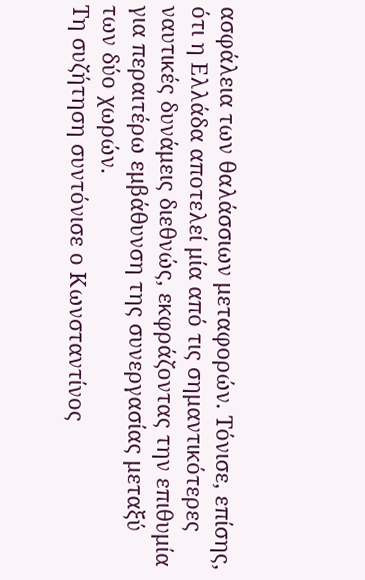ασφάλεια των θαλάσσιων μεταφορών. Τόνισε, επίσης, ότι η Ελλάδα αποτελεί μία από τις σημαντικότερες ναυτικές δυνάμεις διεθνώς, εκφράζοντας την επιθυμία για περαιτέρω εμβάθυνση της συνεργασίας μεταξύ των δύο χωρών.
Τη συζήτηση συντόνισε ο Κωνσταντίνος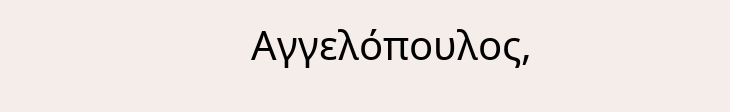Αγγελόπουλος,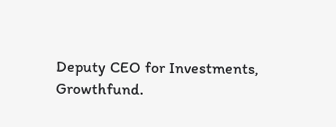Deputy CEO for Investments, Growthfund.